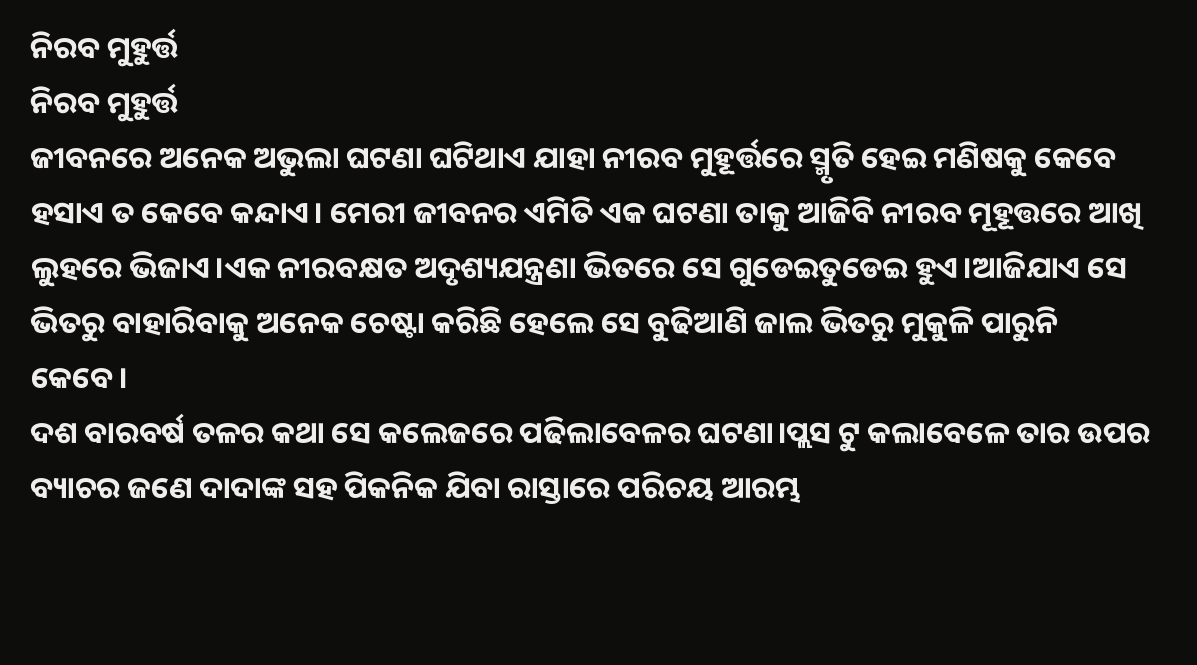ନିରବ ମୁହୁର୍ତ୍ତ
ନିରବ ମୁହୁର୍ତ୍ତ
ଜୀବନରେ ଅନେକ ଅଭୁଲା ଘଟଣା ଘଟିଥାଏ ଯାହା ନୀରବ ମୁହୂର୍ତ୍ତରେ ସ୍ମୃତି ହେଇ ମଣିଷକୁ କେବେ ହସାଏ ତ କେବେ କନ୍ଦାଏ। ମେରୀ ଜୀବନର ଏମିତି ଏକ ଘଟଣା ତାକୁ ଆଜିବି ନୀରବ ମୂହୂତ୍ତରେ ଆଖି ଲୁହରେ ଭିଜାଏ।ଏକ ନୀରବକ୍ଷତ ଅଦୃଶ୍ୟଯନ୍ତ୍ରଣା ଭିତରେ ସେ ଗୁଡେଇତୁଡେଇ ହୁଏ।ଆଜିଯାଏ ସେ ଭିତରୁ ବାହାରିବାକୁ ଅନେକ ଚେଷ୍ଟା କରିଛି ହେଲେ ସେ ବୁଢିଆଣି ଜାଲ ଭିତରୁ ମୁକୁଳି ପାରୁନି କେବେ।
ଦଶ ବାରବର୍ଷ ତଳର କଥା ସେ କଲେଜରେ ପଢିଲାବେଳର ଘଟଣା।ପ୍ଲସ ଟୁ କଲାବେଳେ ତାର ଉପର ବ୍ୟାଚର ଜଣେ ଦାଦାଙ୍କ ସହ ପିକନିକ ଯିବା ରାସ୍ତାରେ ପରିଚୟ ଆରମ୍ଭ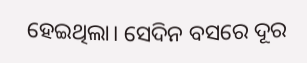ହେଇଥିଲା। ସେଦିନ ବସରେ ଦୂର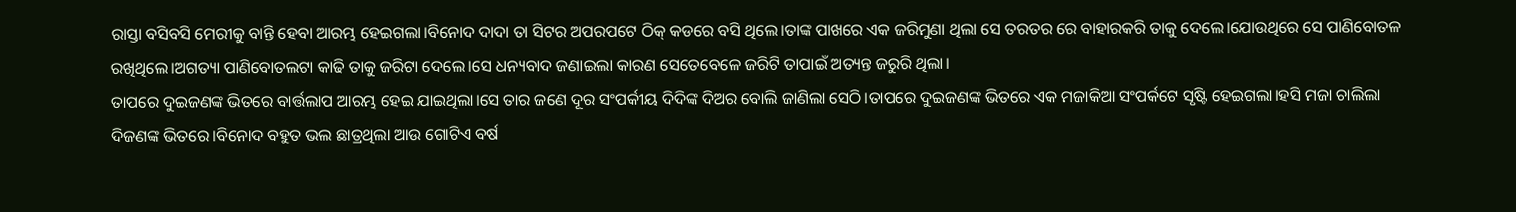ରାସ୍ତା ବସିବସି ମେରୀକୁ ବାନ୍ତି ହେବା ଆରମ୍ଭ ହେଇଗଲା।ବିନୋଦ ଦାଦା ତା ସିଟର ଅପରପଟେ ଠିକ୍ କଡରେ ବସି ଥିଲେ।ତାଙ୍କ ପାଖରେ ଏକ ଜରିମୁଣା ଥିଲା ସେ ତରତର ରେ ବାହାରକରି ତାକୁ ଦେଲେ।ଯୋଉଥିରେ ସେ ପାଣିବୋତଳ ରଖିଥିଲେ।ଅଗତ୍ୟା ପାଣିବୋତଲଟା କାଢି ତାକୁ ଜରିଟା ଦେଲେ।ସେ ଧନ୍ୟବାଦ ଜଣାଇଲା କାରଣ ସେତେବେଳେ ଜରିଟି ତାପାଇଁ ଅତ୍ୟନ୍ତ ଜରୁରି ଥିଲା।
ତାପରେ ଦୁଇଜଣଙ୍କ ଭିତରେ ବାର୍ତ୍ତଲାପ ଆରମ୍ଭ ହେଇ ଯାଇଥିଲା।ସେ ତାର ଜଣେ ଦୂର ସଂପର୍କୀୟ ଦିଦିଙ୍କ ଦିଅର ବୋଲି ଜାଣିଲା ସେଠି।ତାପରେ ଦୁଇଜଣଙ୍କ ଭିତରେ ଏକ ମଜାକିଆ ସଂପର୍କଟେ ସୃଷ୍ଟି ହେଇଗଲା।ହସି ମଜା ଚାଲିଲା ଦିଜଣଙ୍କ ଭିତରେ।ବିନୋଦ ବହୁତ ଭଲ ଛାତ୍ରଥିଲା ଆଉ ଗୋଟିଏ ବର୍ଷ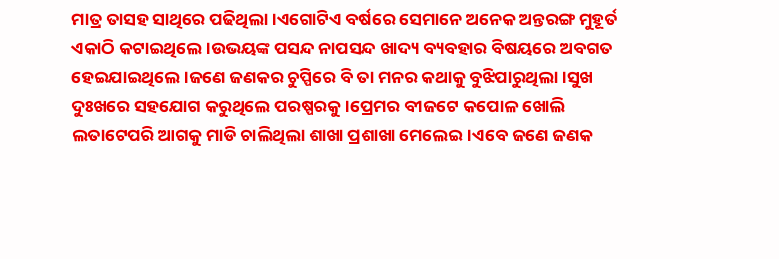ମାତ୍ର ତାସହ ସାଥିରେ ପଢିଥିଲା।ଏଗୋଟିଏ ବର୍ଷରେ ସେମାନେ ଅନେକ ଅନ୍ତରଙ୍ଗ ମୁହୂର୍ତ ଏକାଠି କଟାଇଥିଲେ।ଉଭୟଙ୍କ ପସନ୍ଦ ନାପସନ୍ଦ ଖାଦ୍ୟ ବ୍ୟବହାର ବିଷୟରେ ଅବଗତ ହେଇଯାଇଥିଲେ।ଜଣେ ଜଣକର ଚୁପ୍ପିରେ ବି ତା ମନର କଥାକୁ ବୁଝିପାରୁଥିଲା।ସୁଖ ଦୁଃଖରେ ସହଯୋଗ କରୁଥିଲେ ପରଷ୍ପରକୁ।ପ୍ରେମର ବୀଜଟେ କପୋଳ ଖୋଲି ଲତାଟେପରି ଆଗକୁ ମାଡି ଚାଲିଥିଲା ଶାଖା ପ୍ରଶାଖା ମେଲେଇ।ଏବେ ଜଣେ ଜଣକ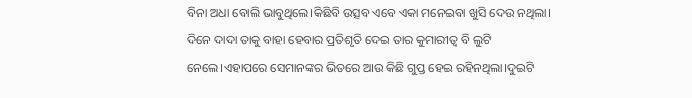ବିନା ଅଧା ବୋଲି ଭାବୁଥିଲେ।କିଛିବି ଉତ୍ସବ ଏବେ ଏକା ମନେଇବା ଖୁସି ଦେଉ ନଥିଲା।
ଦିନେ ଦାଦା ତାକୁ ବାହା ହେବାର ପ୍ରତିଶୃତି ଦେଇ ତାର କୁମାରୀତ୍ବ ବି ଲୁଟି ନେଲେ।ଏହାପରେ ସେମାନଙ୍କର ଭିତରେ ଆଉ କିଛି ଗୁପ୍ତ ହେଇ ରହିନଥିଲା।ଦୁଇଟି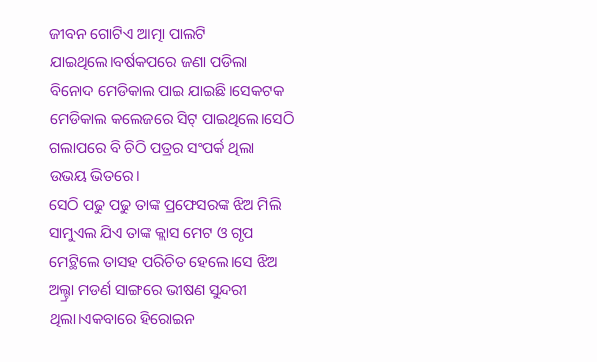ଜୀବନ ଗୋଟିଏ ଆତ୍ମା ପାଲଟି ଯାଇଥିଲେ।ବର୍ଷକପରେ ଜଣା ପଡିଲା ବିନୋଦ ମେଡିକାଲ ପାଇ ଯାଇଛି।ସେକଟକ ମେଡିକାଲ କଲେଜରେ ସିଟ୍ ପାଇଥିଲେ।ସେଠି ଗଲାପରେ ବି ଚିଠି ପତ୍ରର ସଂପର୍କ ଥିଲା ଉଭୟ ଭିତରେ।
ସେଠି ପଢୁ ପଢୁ ତାଙ୍କ ପ୍ରଫେସରଙ୍କ ଝିଅ ମିଲି ସାମୁଏଲ ଯିଏ ତାଙ୍କ କ୍ଲାସ ମେଟ ଓ ଗୃପ ମେଟ୍ଥିଲେ ତାସହ ପରିଚିତ ହେଲେ।ସେ ଝିଅ ଅଲ୍ଟ୍ରା ମଡର୍ଣ ସାଙ୍ଗରେ ଭୀଷଣ ସୁନ୍ଦରୀ ଥିଲା।ଏକବାରେ ହିରୋଇନ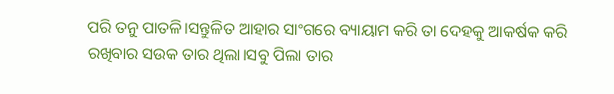ପରି ତନୁ ପାତଳି।ସନ୍ତୁଳିତ ଆହାର ସାଂଗରେ ବ୍ୟାୟାମ କରି ତା ଦେହକୁ ଆକର୍ଷକ କରି ରଖିବାର ସଉକ ତାର ଥିଲା।ସବୁ ପିଲା ତାର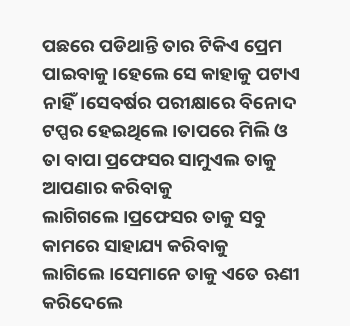ପଛରେ ପଡିଥାନ୍ତି ତାର ଟିକିଏ ପ୍ରେମ ପାଇବାକୁ।ହେଲେ ସେ କାହାକୁ ପଟାଏ ନାହିଁ।ସେବର୍ଷର ପରୀକ୍ଷାରେ ବିନୋଦ ଟପ୍ପର ହେଇଥିଲେ।ତାପରେ ମିଲି ଓ ତା ବାପା ପ୍ରଫେସର ସାମୁଏଲ ତାକୁ ଆପଣାର କରିବାକୁ ଲାଗିଗଲେ।ପ୍ରଫେସର ତାକୁ ସବୁ କାମରେ ସାହାଯ୍ୟ କରିବାକୁ ଲାଗିଲେ।ସେମାନେ ତାକୁ ଏତେ ଋଣୀ କରିଦେଲେ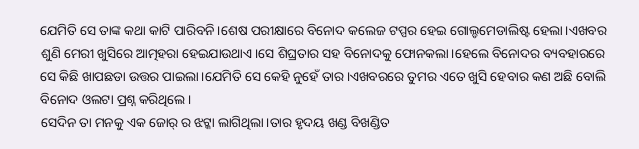ଯେମିତି ସେ ତାଙ୍କ କଥା କାଟି ପାରିବନି।ଶେଷ ପରୀକ୍ଷାରେ ବିନୋଦ କଲେଜ ଟପ୍ପର ହେଇ ଗୋଲ୍ଡମେଡାଲିଷ୍ଟ ହେଲା।ଏଖବର ଶୁଣି ମେରୀ ଖୁସିରେ ଆତ୍ମହରା ହେଇଯାଉଥାଏ।ସେ ଶିଘ୍ରତାର ସହ ବିନୋଦକୁ ଫୋନକଲା।ହେଲେ ବିନୋଦର ବ୍ୟବହାରରେ ସେ କିଛି ଖାପଛଡା ଉତ୍ତର ପାଇଲା।ଯେମିତି ସେ କେହି ନୁହେଁ ତାର।ଏଖବରରେ ତୁମର ଏତେ ଖୁସି ହେବାର କଣ ଅଛି ବୋଲି ବିନୋଦ ଓଲଟା ପ୍ରଶ୍ନ କରିଥିଲେ।
ସେଦିନ ତା ମନକୁ ଏକ ଜୋର୍ ର ଝଟ୍କା ଲାଗିଥିଲା।ତାର ହୃଦୟ ଖଣ୍ଡ ବିଖଣ୍ଡିତ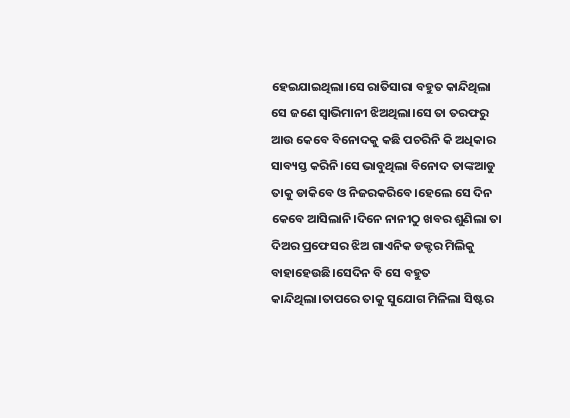ହେଇଯାଇଥିଲା।ସେ ରାତିସାରା ବହୁତ କାନ୍ଦିଥିଲା ସେ ଜଣେ ସ୍ବାଭିମାନୀ ଝିଅଥିଲା।ସେ ତା ତରଫରୁ ଆଉ କେବେ ବିନୋଦକୁ କଛି ପଚରିନି କି ଅଧିକାର ସାବ୍ୟସ୍ତ କରିନି।ସେ ଭାବୁଥିଲା ବିନୋଦ ତାଙ୍କଆଡୁ ତାକୁ ଡାକିବେ ଓ ନିଜରକରିବେ।ହେଲେ ସେ ଦିନ କେବେ ଆସିଲାନି।ଦିନେ ନାନୀଠୁ ଖବର ଶୁଣିଲା ତା ଦିଅର ପ୍ରଫେସର ଝିଅ ଗାଏନିକ ଡକ୍ଟର ମିଲିକୁ ବାହାହେଉଛି।ସେଦିନ ବି ସେ ବହୁତ କାନ୍ଦିଥିଲା।ତାପରେ ତାକୁ ସୁଯୋଗ ମିଳିଲା ସିଷ୍ଟର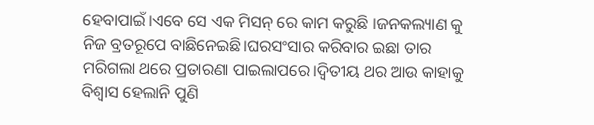ହେବାପାଇଁ।ଏବେ ସେ ଏକ ମିସନ୍ ରେ କାମ କରୁଛି ।ଜନକଲ୍ୟାଣ କୁ ନିଜ ବ୍ରତରୂପେ ବାଛିନେଇଛି।ଘରସଂସାର କରିବାର ଇଛା ତାର ମରିଗଲା ଥରେ ପ୍ରତାରଣା ପାଇଲାପରେ।ଦ୍ବିତୀୟ ଥର ଆଉ କାହାକୁ ବିଶ୍ବାସ ହେଲାନି ପୁଣି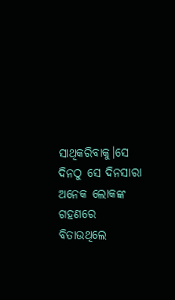ସାଥିକରିବାକୁ।ସେ ଦିନଠୁ ସେ ଦିନସାରା ଅନେକ ଲୋକଙ୍କ ଗହଣରେ ବିତାଉଥିଲେ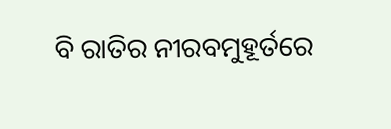ବି ରାତିର ନୀରବମୁହୂର୍ତରେ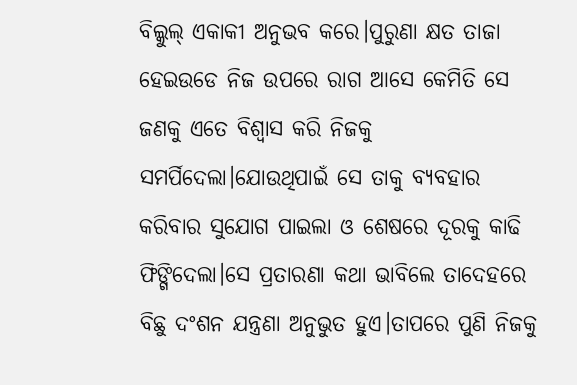ବିଲ୍କୁଲ୍ ଏକାକୀ ଅନୁଭବ କରେ।ପୁରୁଣା କ୍ଷତ ତାଜା ହେଇଉଡେ ନିଜ ଉପରେ ରାଗ ଆସେ କେମିତି ସେ ଜଣକୁ ଏତେ ବିଶ୍ବାସ କରି ନିଜକୁ ସମର୍ପିଦେଲା।ଯୋଉଥିପାଇଁ ସେ ତାକୁ ବ୍ୟବହାର କରିବାର ସୁଯୋଗ ପାଇଲା ଓ ଶେଷରେ ଦୂରକୁ କାଢି ଫିଙ୍ଗିଦେଲା।ସେ ପ୍ରତାରଣା କଥା ଭାବିଲେ ତାଦେହରେ ବିଛୁ ଦଂଶନ ଯନ୍ତ୍ରଣା ଅନୁଭୁତ ହୁଏ।ତାପରେ ପୁଣି ନିଜକୁ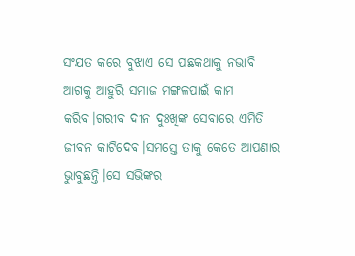ସଂଯତ କରେ ବୁଝାଏ ସେ ପଛକଥାକୁ ନଭାବି ଆଗକୁ ଆହୁରି ସମାଜ ମଙ୍ଗଳପାଇଁ କାମ କରିବ।ଗରୀବ ଦୀନ ଦୁଃଖିଙ୍କ ସେବାରେ ଏମିତି ଜୀବନ କାଟିଦେବ।ସମସ୍ତେ ତାକୁ କେତେ ଆପଣାର ଭାୁବୁଛନ୍ତି।ସେ ସଭିଙ୍କର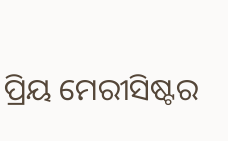ପ୍ରିୟ ମେରୀସିଷ୍ଟର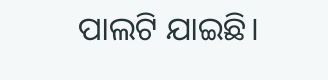ପାଲଟି ଯାଇଛି।